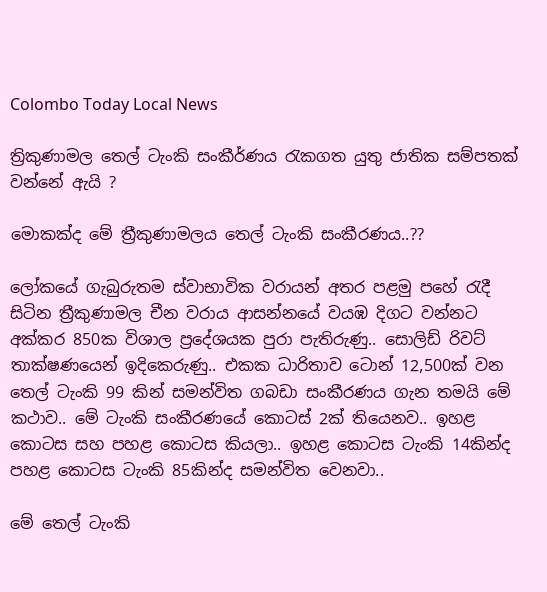Colombo Today Local News

ත්‍රිකුණාමල තෙල් ටැංකි සංකීර්ණය රැකගත යුතු ජාතික සම්පතක් වන්නේ ඇයි ?

මොකක්ද මේ ත්‍රීකුණාමලය තෙල් ටැංකි සංකීරණය..??

ලෝකයේ ගැබුරුතම ස්වාභාවික වරායන් අතර පළමු පහේ රැදී සිටින ත්‍රීකුණාමල චීන වරාය ආසන්නයේ වයඹ දිගට වන්නට අක්කර 850ක විශාල ප්‍රදේශයක පුරා පැතිරුණු.. සොලිඩ් රිවට් තාක්ෂණයෙන් ඉදිකෙරුණු.. එකක ධාරිතාව ටොන් 12,500ක් වන තෙල් ටැංකි 99 කින් සමන්විත ගබඩා සංකීරණය ගැන තමයි මේ කථාව.. මේ ටැංකි සංකීරණයේ කොටස් 2ක් තියෙනව.. ඉහළ කොටස සහ පහළ කොටස කියලා.. ඉහළ කොටස ටැංකි 14කින්ද පහළ කොටස ටැංකි 85කින්ද සමන්විත වෙනවා..

මේ තෙල් ටැංකි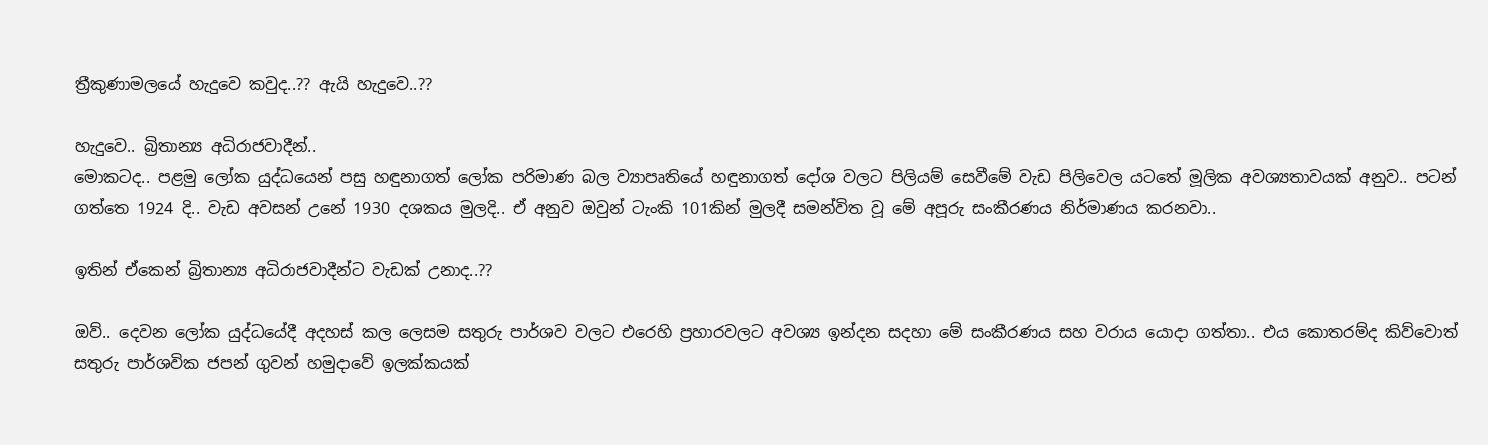ත්‍රීකුණාමලයේ හැදුවෙ කවුද..?? ඇයි හැදුවෙ..??

හැදුවෙ.. බ්‍රිතාන්‍ය අධිරාජවාදීන්..
මොකටද.. පළමු ලෝක යුද්ධයෙන් පසු හඳුනාගත් ලෝක පරිමාණ බල ව්‍යාපෘතියේ හඳුනාගත් දෝශ වලට පිලියම් සෙවීමේ වැඩ පිලිවෙල යටතේ මූලික අවශ්‍යතාවයක් අනුව.. පටන් ගත්තෙ 1924 දි.. වැඩ අවසන් උනේ 1930 දශකය මුලදි.. ඒ අනුව ඔවුන් ටැංකි 101කින් මුලදී සමන්විත වූ මේ අපූරු සංකීරණය නිර්මාණය කරනවා..

ඉතින් ඒකෙන් බ්‍රිතාන්‍ය අධිරාජවාදීන්ට වැඩක් උනාද..??

ඔව්.. දෙවන ලෝක යුද්ධයේදී අදහස් කල ලෙසම සතුරු පාර්ශව වලට එරෙහි ප්‍රහාරවලට අවශ්‍ය ඉන්දන සදහා මේ සංකීරණය සහ වරාය යොදා ගත්තා.. එය කොතරම්ද කිව්වොත් සතුරු පාර්ශවික ජපන් ගුවන් හමුදාවේ ඉලක්කයක්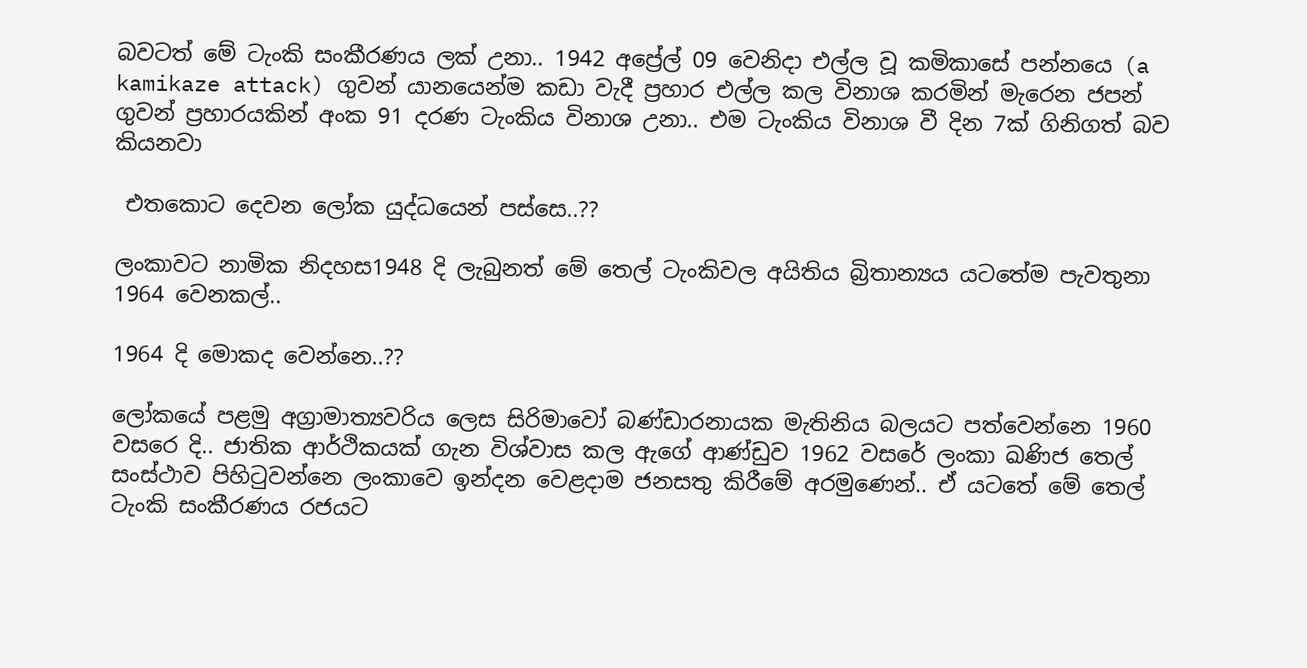බවටත් මේ ටැංකි සංකීරණය ලක් උනා.. 1942 අප්‍රේල් 09 වෙනිදා එල්ල වූ කමිකාසේ පන්නයෙ (a kamikaze attack) ගුවන් යානයෙන්ම කඩා වැදී ප්‍රහාර එල්ල කල විනාශ කරමින් මැරෙන ජපන් ගුවන් ප්‍රහාරයකින් අංක 91 දරණ ටැංකිය විනාශ උනා.. එම ටැංකිය විනාශ වී දින 7ක් ගිනිගත් බව කියනවා

 එතකොට දෙවන ලෝක යුද්ධයෙන් පස්සෙ..??

ලංකාවට නාමික නිදහස1948 දි ලැබුනත් මේ තෙල් ටැංකිවල අයිතිය බ්‍රිතාන්‍යය යටතේම පැවතුනා 1964 වෙනකල්..

1964 දි මොකද වෙන්නෙ..??

ලෝකයේ පළමු අග්‍රාමාත්‍යවරිය ලෙස සිරිමාවෝ බණ්ඩාරනායක මැතිනිය බලයට පත්වෙන්නෙ 1960 වසරෙ දි.. ජාතික ආර්ථිකයක් ගැන විශ්වාස කල ඇගේ ආණ්ඩුව 1962 වසරේ ලංකා ඛණිජ තෙල් සංස්ථාව පිහිටුවන්නෙ ලංකාවෙ ඉන්දන වෙළදාම ජනසතු කිරීමේ අරමුණෙන්.. ඒ යටතේ මේ තෙල් ටැංකි සංකීරණය රජයට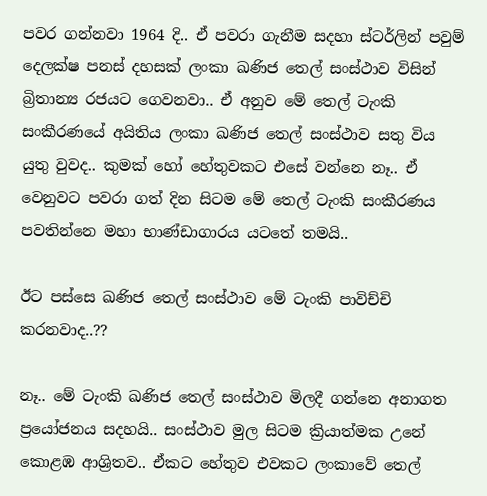පවර ගන්නවා 1964 දි.. ඒ පවරා ගැනීම සදහා ස්ටර්ලින් පවුම් දෙලක්ෂ පනස් දහසක් ලංකා ඛණිජ තෙල් සංස්ථාව විසින් බ්‍රිතාන්‍ය රජයට ගෙවනවා.. ඒ අනුව මේ තෙල් ටැංකි සංකීරණයේ අයිතිය ලංකා ඛණිජ තෙල් සංස්ථාව සතු විය යුතු වුවද.. කුමක් හෝ හේතුවකට එසේ වන්නෙ නෑ.. ඒ වෙනුවට පවරා ගත් දින සිටම මේ තෙල් ටැංකි සංකීරණය පවතින්නෙ මහා භාණ්ඩාගාරය යටතේ තමයි..

ඊට පස්සෙ ඛණිජ තෙල් සංස්ථාව මේ ටැංකි පාවිච්චි කරනවාද..??

නෑ.. මේ ටැංකි ඛණිජ තෙල් සංස්ථාව මිලදී ගන්නෙ අනාගත ප්‍රයෝජනය සදහයි.. සංස්ථාව මුල සිටම ක්‍රියාත්මක උනේ කොළඹ ආශ්‍රිතව.. ඒකට හේතුව එවකට ලංකාවේ තෙල්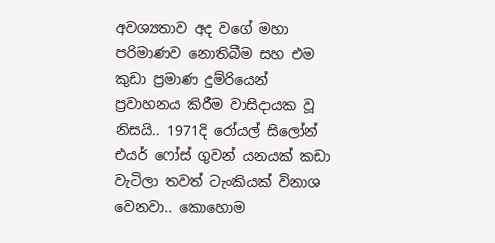අවශ්‍යතාව අද වගේ මහා පරිමාණව නොතිබීම සහ එම කුඩා ප්‍රමාණ දුම්රියෙන් ප්‍රවාහනය කිරීම වාසිදායක වූ නිසයි.. 1971දි රෝයල් සිලෝන් එයර් ෆෝස් ගුවන් යනයක් කඩා වැටිලා තවත් ටැංකියක් විනාශ වෙනවා.. කොහොම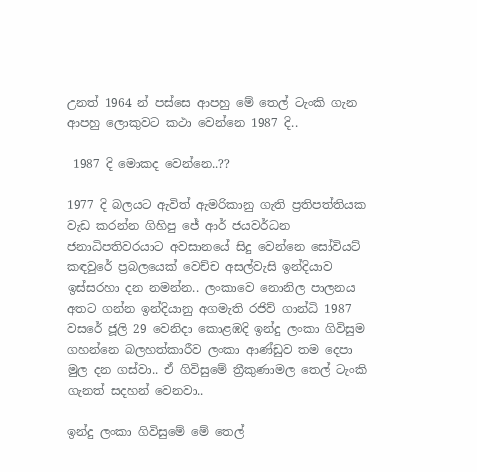උනත් 1964 න් පස්සෙ ආපහු මේ තෙල් ටැංකි ගැන ආපහු ලොකුවට කථා වෙන්නෙ 1987 දි..

 1987 දි මොකද වෙන්නෙ..??

1977 දි බලයට ඇවිත් ඇමරිකානු ගැති ප්‍රතිපත්තියක වැඩ කරන්න ගිහිපු ජේ ආර් ජයවර්ධන ජනාධිපතිවරයාට අවසානයේ සිදු වෙන්නෙ සෝවියට් කඳවුරේ ප්‍රබලයෙක් වෙච්ච අසල්වැසි ඉන්දියාව ඉස්සරහා දන නමන්න.. ලංකාවෙ නොනිල පාලනය අතට ගන්න ඉන්දියානු අගමැති රජිව් ගාන්ධි 1987 වසරේ ජූලි 29 වෙනිදා කොළඹදි ඉන්දු ලංකා ගිවිසුම ගහන්නෙ බලහත්කාරීව ලංකා ආණ්ඩුව තම දෙපා මුල දන ගස්වා.. ඒ ගිවිසුමේ ත්‍රීකුණාමල තෙල් ටැංකි ගැනත් සදහන් වෙනවා..

ඉන්දු ලංකා ගිවිසුමේ මේ තෙල්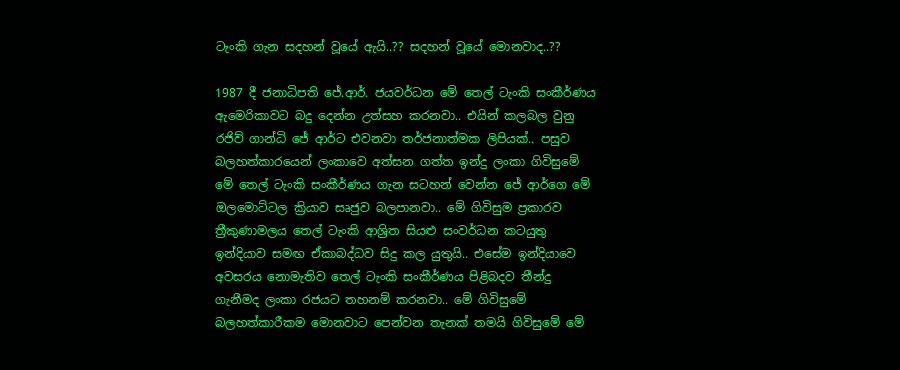ටැංකි ගැන සදහන් වූයේ ඇයි..?? සදහන් වූයේ මොනවාද..??

1987 දී ජනාධිපති ජේ.ආර්. ජයවර්ධන මේ තෙල් ටැංකි සංකීර්ණය ඇමෙරිකාවට බදු දෙන්න උත්සහ කරනවා.. එයින් කලබල වුනු රජිව් ගාන්ධි ජේ ආර්ට එවනවා තර්ජනාත්මක ලිපියක්.. පසුව බලහත්කාරයෙන් ලංකාවෙ අත්සන ගත්ත ඉන්දු ලංකා ගිවිසුමේ මේ තෙල් ටැංකි සංකීර්ණය ගැන සටහන් වෙන්න ජේ ආර්ගෙ මේ ඔලමොට්ටල ක්‍රියාව සෘජුව බලපානවා.. මේ ගිවිසුම ප්‍රකාරව ත්‍රීකුණාමලය තෙල් ටැංකි ආශ්‍රිත සියළු සංවර්ධන කටයුතු ඉන්දියාව සමඟ ඒකාබද්ධව සිදු කල යුතුයි.. එසේම ඉන්දියාවෙ අවසරය නොමැතිව තෙල් ටැංකි සංකීර්ණය පිළිබදව තීන්දු ගැනීමද ලංකා රජයට තහනම් කරනවා.. මේ ගිවිසුමේ බලහත්කාරීකම මොනවාට පෙන්වන තැනක් තමයි ගිවිසුමේ මේ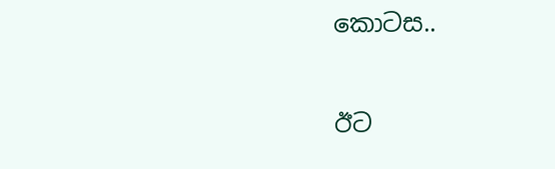කොටස..

ඊට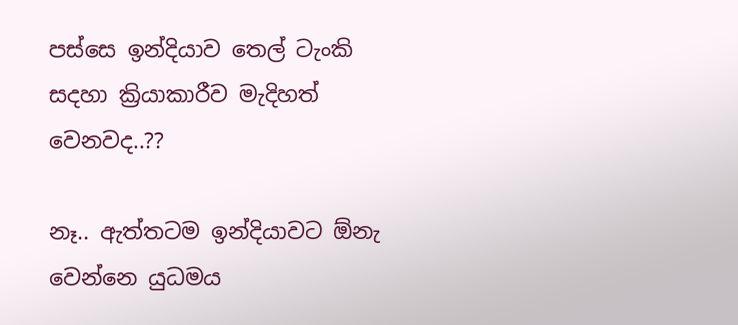පස්සෙ ඉන්දියාව තෙල් ටැංකි සදහා ක්‍රියාකාරීව මැදිහත් වෙනවද..??

නෑ.. ඇත්තටම ඉන්දියාවට ඕනැ වෙන්නෙ යුධමය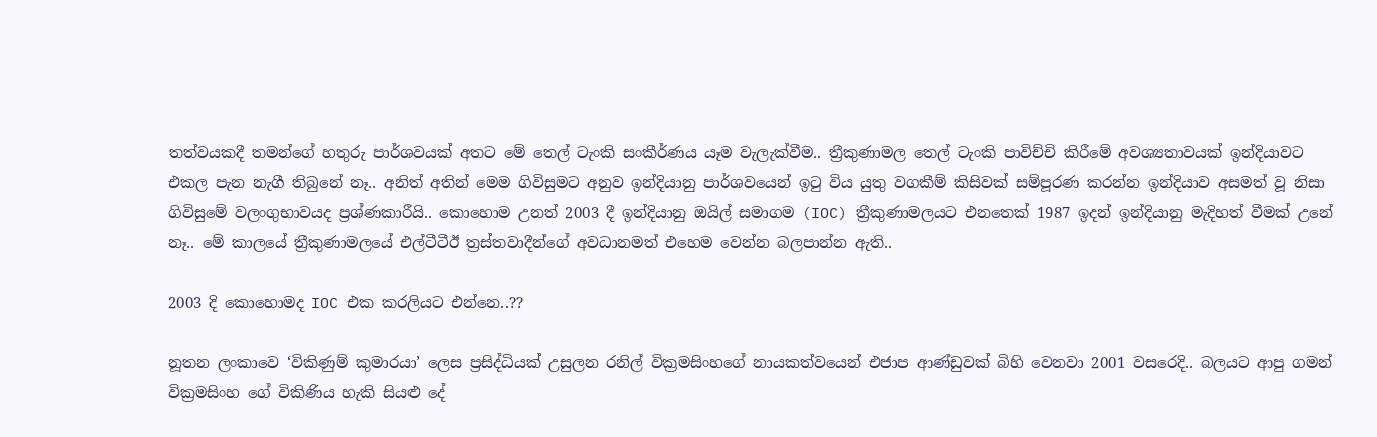තත්වයකදී තමන්ගේ හතුරු පාර්ශවයක් අතට මේ තෙල් ටැංකි සංකීර්ණය යෑම වැලැක්වීම.. ත්‍රීකුණාමල තෙල් ටැංකි පාවිච්චි කිරීමේ අවශ්‍යතාවයක් ඉන්දියාවට එකල පැන නැගී තිබුනේ නෑ.. අනිත් අතින් මෙම ගිවිසුමට අනුව ඉන්දියානු පාර්ශවයෙන් ඉටු විය යුතු වගකීම් කිසිවක් සම්පූරණ කරන්න ඉන්දියාව අසමත් වූ නිසා ගිවිසුමේ වලංගුභාවයද ප්‍රශ්ණකාරීයි.. කොහොම උනත් 2003 දී ඉන්දියානු ඔයිල් සමාගම (IOC) ත්‍රීකුණාමලයට එනතෙක් 1987 ඉදන් ඉන්දියානු මැදිහත් වීමක් උනේ නෑ.. මේ කාලයේ ත්‍රීකුණාමලයේ එල්ටීටීඊ ත්‍රස්තවාදීන්ගේ අවධානමත් එහෙම වෙන්න බලපාන්න ඇති..

2003 දි කොහොමද IOC එක කරලියට එන්නෙ..??

නූතන ලංකාවෙ ‘විකිණුම් කුමාරයා’ ලෙස ප්‍රසිද්ධියක් උසුලන රනිල් වික්‍රමසිංහගේ නායකත්වයෙන් එජාප ආණ්ඩුවක් බිහි වෙනවා 2001 වසරෙදි.. බලයට ආපු ගමන් වික්‍රමසිංහ ගේ විකිණිය හැකි සියළු දේ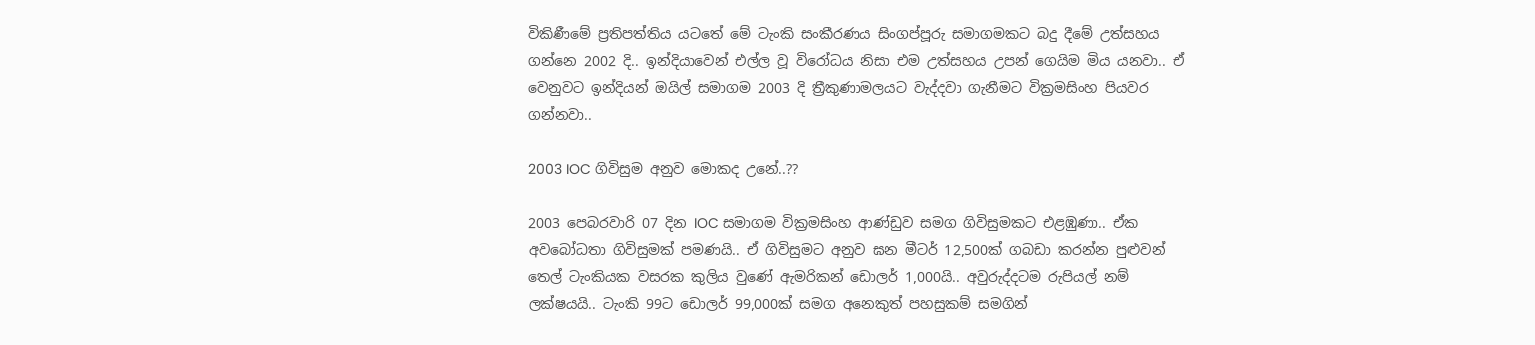විකිණීමේ ප්‍රතිපත්තිය යටතේ මේ ටැංකි සංකීරණය සිංගප්පූරු සමාගමකට බදු දීමේ උත්සහය ගන්නෙ 2002 දි.. ඉන්දියාවෙන් එල්ල වූ විරෝධය නිසා එම උත්සහය උපන් ගෙයිම මිය යනවා.. ඒ වෙනුවට ඉන්දියන් ඔයිල් සමාගම 2003 දි ත්‍රීකුණාමලයට වැද්දවා ගැනීමට වික්‍රමසිංහ පියවර ගන්නවා..

2003 IOC ගිවිසුම අනුව මොකද උනේ..??

2003 පෙබරවාරි 07 දින IOC සමාගම වික්‍රමසිංහ ආණ්ඩුව සමග ගිවිසුමකට එළඹුණා.. ඒක අවබෝධතා ගිවිසුමක් පමණයි.. ඒ ගිවිසුමට අනුව ඝන මීටර් 12,500ක් ගබඩා කරන්න පුළුවන් තෙල් ටැංකියක වසරක කුලිය වුණේ ඇමරිකන් ඩොලර් 1,000යි.. අවුරුද්දටම රුපියල් නම් ලක්ෂයයි.. ටැංකි 99ට ඩොලර් 99,000ක් සමග අනෙකුත් පහසුකම් සමගින්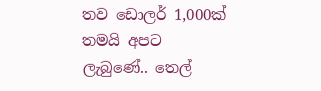තව ඩොලර් 1,000ක් තමයි අපට ලැබුණේ.. තෙල්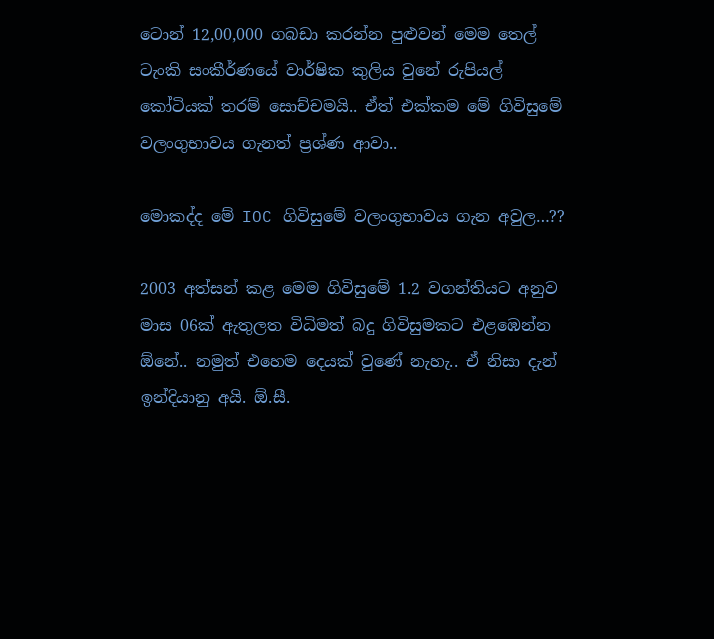ටොන් 12,00,000 ගබඩා කරන්න පුළුවන් මෙම තෙල් ටැංකි සංකීර්ණයේ වාර්ෂික කුලිය වුනේ රුපියල් කෝටියක් තරම් සොච්චමයි.. ඒත් එක්කම මේ ගිවිසුමේ වලංගුභාවය ගැනත් ප්‍රශ්ණ ආවා..

මොකද්ද මේ IOC ගිවිසුමේ වලංගුභාවය ගැන අවුල…??

2003 අත්සන් කළ මෙම ගිවිසුමේ 1.2 වගන්තියට අනුව මාස 06ක් ඇතුලත විධිමත් බදු ගිවිසුමකට එළඹෙන්න ඕනේ.. නමුත් එහෙම දෙයක් වුණේ නැහැ.. ඒ නිසා දැන් ඉන්දියානු අයි. ඕ.සී.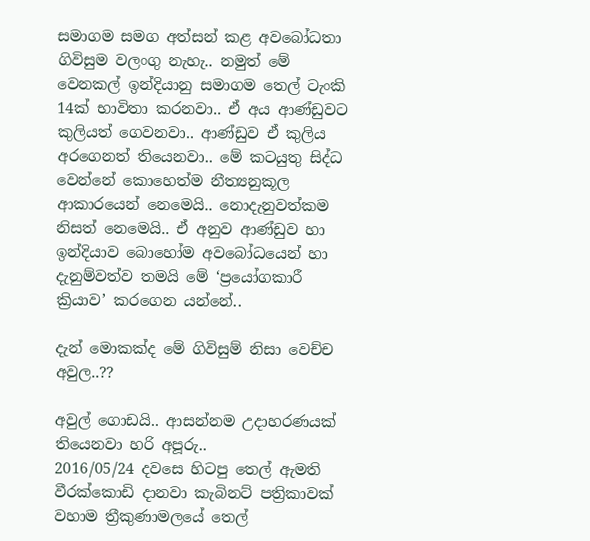සමාගම සමග අත්සන් කළ අවබෝධතා ගිවිසුම වලංගු නැහැ.. නමුත් මේ වෙනකල් ඉන්දියානු සමාගම තෙල් ටැංකි 14ක් භාවිතා කරනවා.. ඒ අය ආණ්ඩුවට කුලියත් ගෙවනවා.. ආණ්ඩුව ඒ කුලිය අරගෙනත් තියෙනවා.. මේ කටයුතු සිද්ධ වෙන්නේ කොහෙත්ම නීත්‍යනුකූල ආකාරයෙන් නෙමෙයි.. නොදැනුවත්කම නිසත් නෙමෙයි.. ඒ අනුව ආණ්ඩුව හා ඉන්දියාව බොහෝම අවබෝධයෙන් හා දැනුම්වත්ව තමයි මේ ‘ප්‍රයෝගකාරී ක්‍රියාව’ කරගෙන යන්නේ..

දැන් මොකක්ද මේ ගිවිසුම් නිසා වෙච්ච අවුල..??

අවුල් ගොඩයි.. ආසන්නම උදාහරණයක් තියෙනවා හරි අපූරු..
2016/05/24 දවසෙ හිටපු තෙල් ඇමති වීරක්කොඩි දානවා කැබිනට් පත්‍රිකාවක් වහාම ත්‍රීකුණාමලයේ තෙල්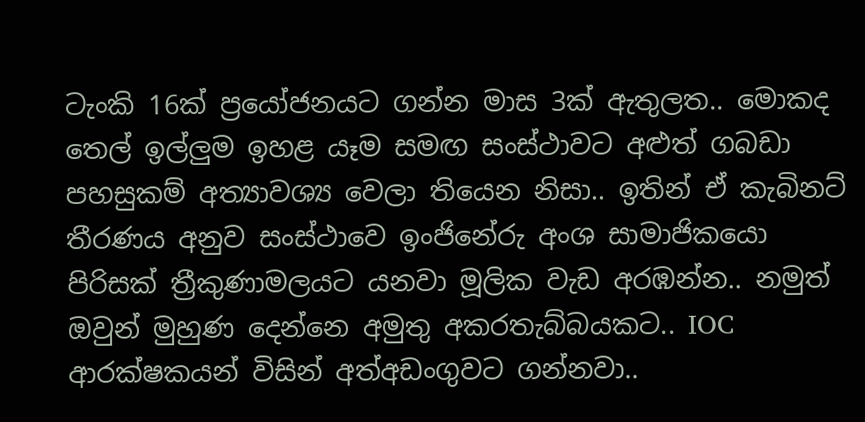ටැංකි 16ක් ප්‍රයෝජනයට ගන්න මාස 3ක් ඇතුලත.. මොකද තෙල් ඉල්ලුම ඉහළ යෑම සමඟ සංස්ථාවට අළුත් ගබඩා පහසුකම් අත්‍යාවශ්‍ය වෙලා තියෙන නිසා.. ඉතින් ඒ කැබිනට් තීරණය අනුව සංස්ථාවෙ ඉංජිනේරු අංශ සාමාජිකයො පිරිසක් ත්‍රීකුණාමලයට යනවා මූලික වැඩ අරඹන්න.. නමුත් ඔවුන් මුහුණ දෙන්නෙ අමුතු අකරතැබ්බයකට.. IOC ආරක්ෂකයන් විසින් අත්අඩංගුවට ගන්නවා..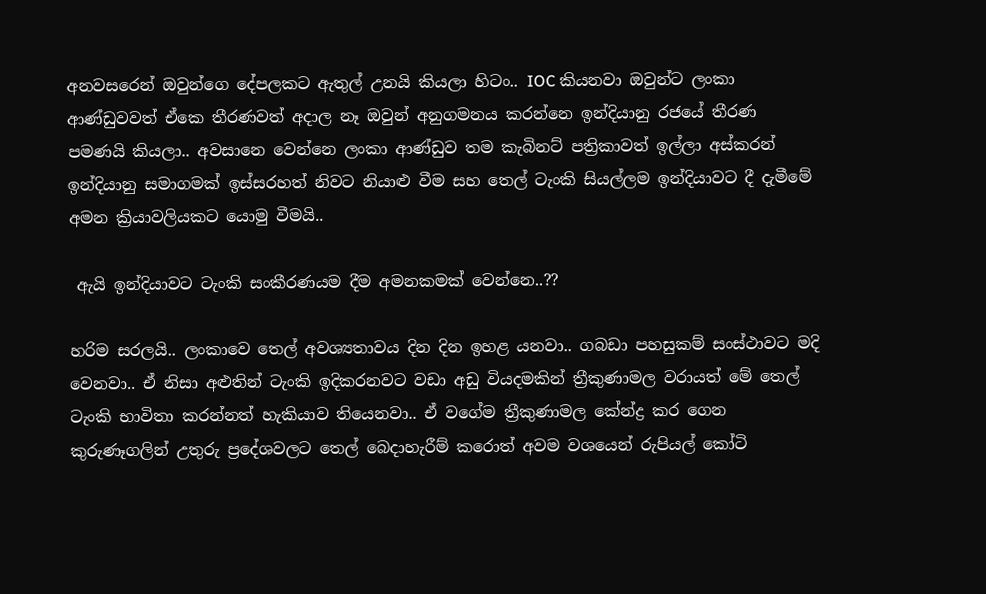අනවසරෙන් ඔවුන්ගෙ දේපලකට ඇතුල් උනයි කියලා හිටං.. IOC කියනවා ඔවුන්ට ලංකා ආණ්ඩුවවත් ඒකෙ තීරණවත් අදාල නෑ ඔවුන් අනුගමනය කරන්නෙ ඉන්දියානු රජයේ තීරණ පමණයි කියලා.. අවසානෙ වෙන්නෙ ලංකා ආණ්ඩුව තම කැබිනට් පත්‍රිකාවත් ඉල්ලා අස්කරන් ඉන්දියානු සමාගමක් ඉස්සරහත් නිවට නියාළු වීම සහ තෙල් ටැංකි සියල්ලම ඉන්දියාවට දී දැමීමේ අමන ක්‍රියාවලියකට යොමු වීමයි..

 ඇයි ඉන්දියාවට ටැංකි සංකීරණයම දීම අමනකමක් වෙන්නෙ..??

හරිම සරලයි.. ලංකාවෙ තෙල් අවශ්‍යතාවය දින දින ඉහළ යනවා.. ගබඩා පහසුකම් සංස්ථාවට මදි වෙනවා.. ඒ නිසා අළුතින් ටැංකි ඉදිකරනවට වඩා අඩු වියදමකින් ත්‍රීකුණාමල වරායත් මේ තෙල් ටැංකි භාවිතා කරන්නත් හැකියාව තියෙනවා.. ඒ වගේම ත්‍රීකුණාමල කේන්ද්‍ර කර ගෙන කුරුණෑගලින් උතුරු ප්‍රදේශවලට තෙල් බෙදාහැරීම් කරොත් අවම වශයෙන් රුපියල් කෝටි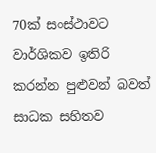70ක් සංස්ථාවට වාර්ශිකව ඉතිරි කරන්න පුළුවන් බවත් සාධක සහිතව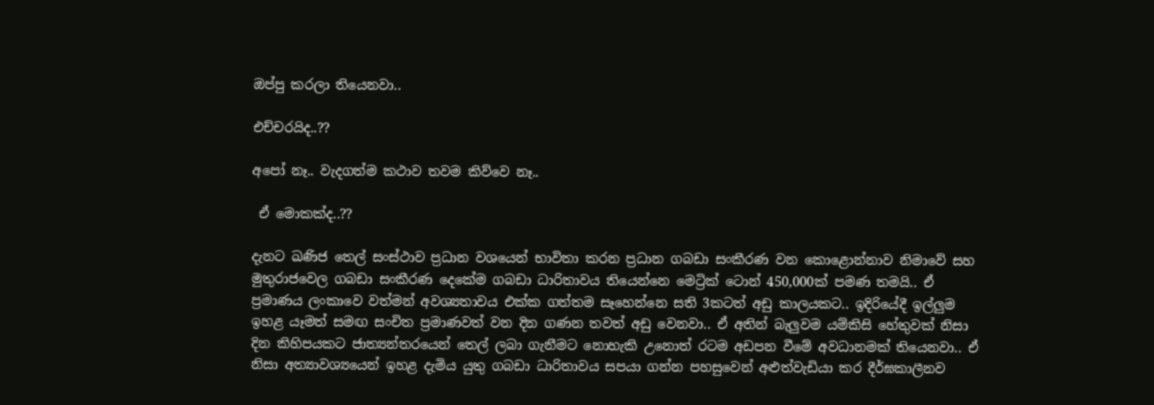ඔප්පු කරලා තියෙනවා..

එච්චරයිද..??

අපෝ නෑ.. වැදගත්ම කථාව තවම කිව්වෙ නෑ..

 ඒ මොකක්ද..??

දැනට ඛණිජ තෙල් සංස්ථාව ප්‍රධාන වශයෙන් භාවිතා කරන ප්‍රධාන ගබඩා සංකීරණ වන කොළොන්නාව නිමාවේ සහ මුතුරාජවෙල ගබඩා සංකීරණ දෙකේම ගබඩා ධාරිතාවය තියෙන්නෙ මෙට්‍රික් ටොන් 450,000ක් පමණ තමයි.. ඒ ප්‍රමාණය ලංකාවෙ වත්මන් අවශ්‍යතාවය එක්ක ගත්තම සෑහෙන්නෙ සති 3කටත් අඩු කාලයකට.. ඉදිරියේදී ඉල්ලුම ඉහළ යෑමත් සමඟ සංචිත ප්‍රමාණවත් වන දින ගණන තවත් අඩු වෙනවා.. ඒ අතින් බැලුවම යම්කිසි හේතුවක් නිසා දින කිහිපයකට ජාත්‍යන්තරයෙන් තෙල් ලබා ගැනීමට නොහැකි උනොත් රටම අඩපන වීමේ අවධානමක් තියෙනවා.. ඒ නිසා අත්‍යාවශ්‍යයෙන් ඉහළ දැමිය යුතු ගබඩා ධාරිතාවය සපයා ගන්න පහසුවෙන් අළුත්වැඩියා කර දීර්ඝකාලීනව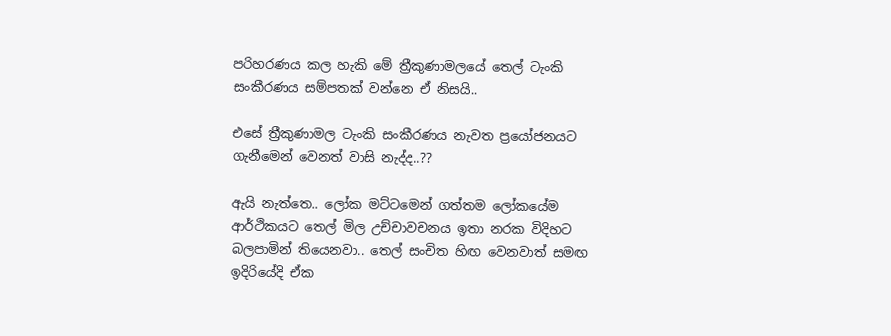පරිහරණය කල හැකි මේ ත්‍රීකුණාමලයේ තෙල් ටැංකි සංකීරණය සම්පතක් වන්නෙ ඒ නිසයි..

එසේ ත්‍රීකුණාමල ටැංකි සංකීරණය නැවත ප්‍රයෝජනයට ගැනීමෙන් වෙනත් වාසි නැද්ද..??

ඇයි නැත්තෙ.. ලෝක මට්ටමෙන් ගත්තම ලෝකයේම ආර්ථිකයට තෙල් මිල උච්චාවචනය ඉතා නරක විදිහට බලපාමින් තියෙනවා.. තෙල් සංචිත හිඟ වෙනවාත් සමඟ ඉදිරියේදි ඒක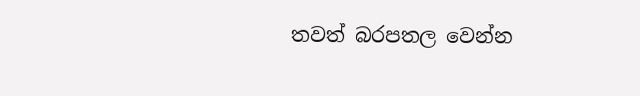තවත් බරපතල වෙන්න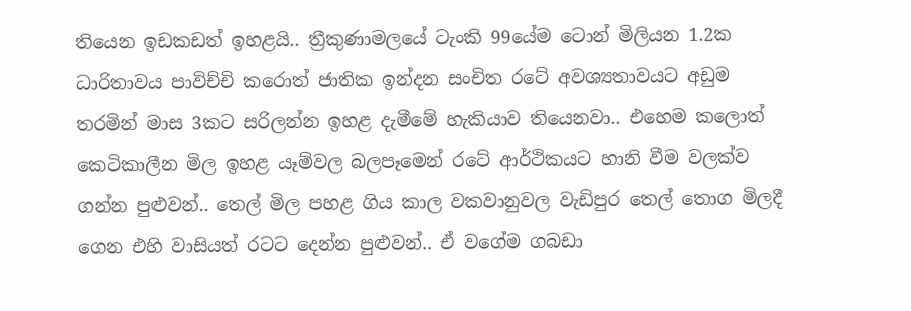තියෙන ඉඩකඩත් ඉහළයි.. ත්‍රීකුණාමලයේ ටැංකි 99යේම ටොන් මිලියන 1.2ක ධාරිතාවය පාවිච්චි කරොත් ජාතික ඉන්දන සංචිත රටේ අවශ්‍යතාවයට අඩුම තරමින් මාස 3කට සරිලන්න ඉහළ දැමීමේ හැකියාව තියෙනවා.. එහෙම කලොත් කෙටිකාලීන මිල ඉහළ යෑම්වල බලපෑමෙන් රටේ ආර්ථිකයට හානි වීම වලක්ව ගන්න පුළුවන්.. තෙල් මිල පහළ ගිය කාල වකවානුවල වැඩිපුර තෙල් තොග මිලදී ගෙන එහි වාසියත් රටට දෙන්න පුළුවන්.. ඒ වගේම ගබඩා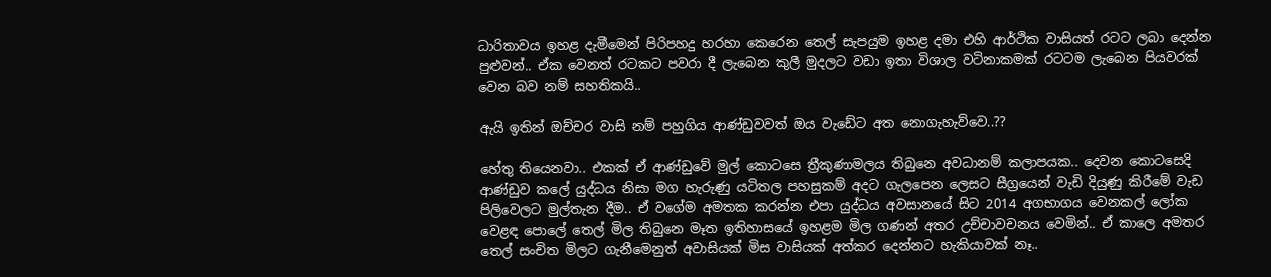ධාරිතාවය ඉහළ දැමීමෙන් පිරිපහදු හරහා කෙරෙන තෙල් සැපයුම ඉහළ දමා එහි ආර්ථික වාසියත් රටට ලබා දෙන්න පුළුවන්.. ඒක වෙනත් රටකට පවරා දී ලැබෙන කුලී මුදලට වඩා ඉතා විශාල වටිනාකමක් රටටම ලැබෙන පියවරක් වෙන බව නම් සහතිකයි..

ඇයි ඉතින් ඔච්චර වාසි නම් පහුගිය ආණ්ඩුවවත් ඔය වැඩේට අත නොගැහැව්වෙ..??

හේතු තියෙනවා.. එකක් ඒ ආණ්ඩුවේ මුල් කොටසෙ ත්‍රීකුණාමලය තිබුනෙ අවධානම් කලාපයක.. දෙවන කොටසෙදි ආණ්ඩුව කලේ යුද්ධය නිසා මග හැරුණු යටිතල පහසුකම් අදට ගැලපෙන ලෙසට සීග්‍රයෙන් වැඩි දියුණු කිරීමේ වැඩ පිලිවෙලට මුල්තැන දීම.. ඒ වගේම අමතක කරන්න එපා යුද්ධය අවසානයේ සිට 2014 අගභාගය වෙනකල් ලෝක වෙළඳ පොලේ තෙල් මිල තිබුනෙ මෑත ඉතිහාසයේ ඉහළම මිල ගණන් අතර උච්චාවචනය වෙමින්.. ඒ කාලෙ අමතර තෙල් සංචිත මිලට ගැනීමෙනුත් අවාසියක් මිස වාසියක් අත්කර දෙන්නට හැකියාවක් නෑ..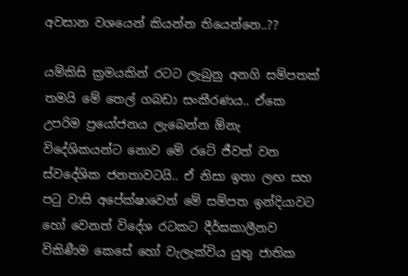අවසාන වශයෙන් කියන්න තියෙන්නෙ..??

යම්කිසි ක්‍රමයකින් රටට ලැබුනු අනගි සම්පතක් තමයි මේ තෙල් ගබඩා සංකීරණය.. ඒකෙ උපරිම ප්‍රයෝජනය ලැබෙන්න ඕනැ විදේශිකයන්ට නොව මේ රටේ ජීවත් වන ස්වදේශික ජනතාවටයි.. ඒ නිසා ඉතා ලඟ සහ පටු වාසි අපේක්ෂාවෙන් මේ සම්පත ඉන්දියාවට හෝ වෙනත් විදේශ රටකට දීර්ඝකාලීනව විකිණීම කෙසේ හෝ වැලැක්විය යුතු ජාතික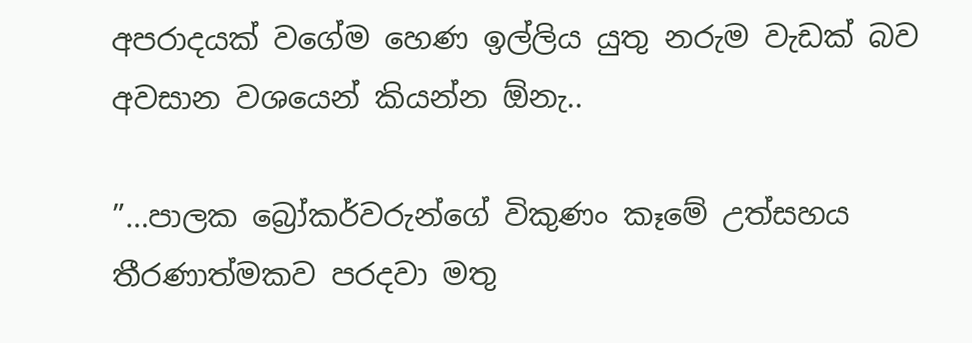අපරාදයක් වගේම හෙණ ඉල්ලිය යුතු නරුම වැඩක් බව අවසාන වශයෙන් කියන්න ඕනැ..

”…පාලක බ්‍රෝකර්වරුන්ගේ විකුණං කෑමේ උත්සහය තීරණාත්මකව පරදවා මතු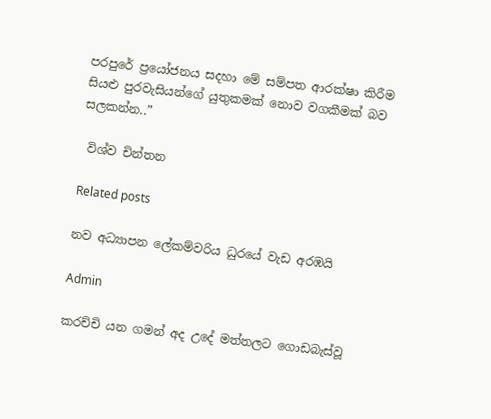පරපුරේ ප්‍රයෝජනය සදහා මේ සම්පත ආරක්ෂා කිරීම සියළු පුරවැසියන්ගේ යුතුකමක් නොව වගකීමක් බව සලකන්න..”

 විශ්ව චින්තන

Related posts

නව අධ්‍යාපන ලේකම්වරිය ධුරයේ වැඩ අරඹයි

Admin

කරච්චි යන ගමන් අද උදේ මත්තලට ගොඩබැස්වූ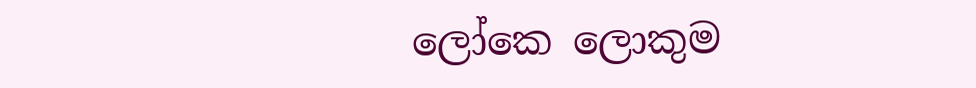ලෝකෙ ලොකුම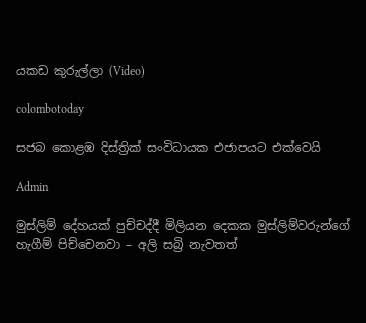යකඩ කුරුල්ලා (Video)

colombotoday

සජබ කොළඹ දිස්ත්‍රික් සංවිධායක එජාපයට එක්වෙයි

Admin

මුස්ලිම් දේහයක් පුච්චද්දී මිලියන දෙකක මුස්ලිම්වරුන්ගේ හැගීම් පිච්චෙනවා – අලි සබ්‍රි නැවතත්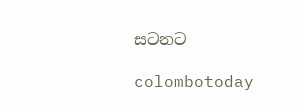සටනට

colombotoday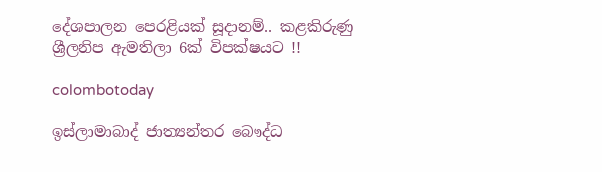දේශපාලන පෙරළියක් සූදානම්.. කළකිරුණු ශ්‍රීලනිප ඇමතිලා 6ක් විපක්ෂයට !!

colombotoday

ඉස්ලාමාබාද් ජාත්‍යන්තර බෞද්ධ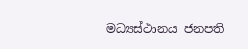මධ්‍යස්ථානය ජනපති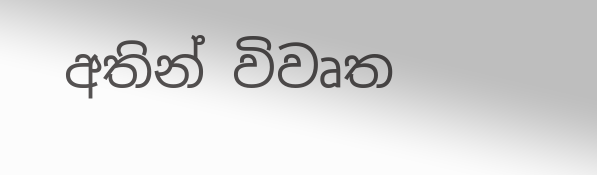අතින් විවෘත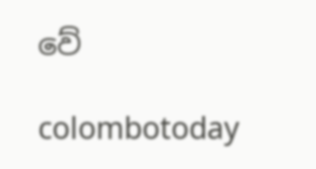වේ

colombotoday